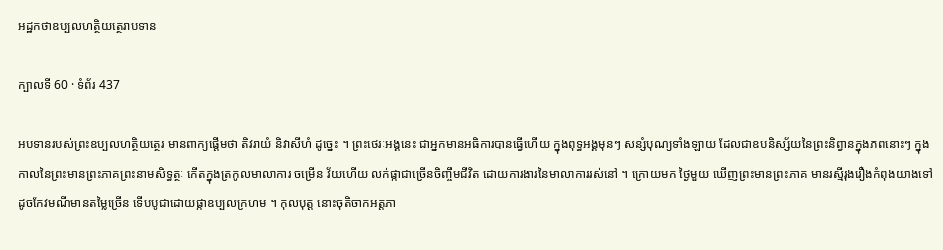អដ្ឋកថាឧប្បលហត្ថិយត្ថេរាបទាន

ក្បាលទី 60 · ទំព័រ 437

អបទានរបស់ព្រះឧប្បលហត្ថិយត្ថេរ មានពាក្យផ្តើមថា តិវរាយំ និវាសីហំ ដូច្នេះ ។ ព្រះថេរៈអង្គនេះ ជាអ្នកមានអធិការបានធ្វើហើយ ក្នុងពុទ្ធអង្គមុនៗ សន្សំបុណ្យទាំងឡាយ ដែលជាឧបនិស្ស័យនៃព្រះនិព្វានក្នុងភពនោះៗ ក្នុង កាលនៃព្រះមានព្រះភាគព្រះនាមសិទ្ធត្ថៈ កើតក្នុងត្រកូលមាលាការ ចម្រើន វ័យហើយ លក់ផ្កាជាច្រើនចិញ្ចឹមជីវិត ដោយការងារនៃមាលាការរស់នៅ ។ ក្រោយមក ថ្ងៃមួយ ឃើញព្រះមានព្រះភាគ មានរស្មីរុងរឿងកំពុងយាងទៅ ដូចកែវមណីមានតម្លៃច្រើន ទើបបូជាដោយផ្កាឧប្បលក្រហម ។ កុលបុត្ត នោះចុតិចាកអត្តភា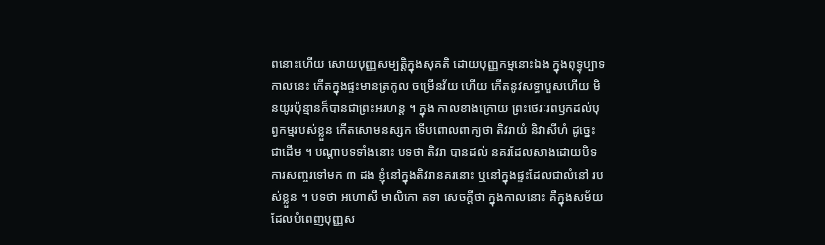ពនោះហើយ សោយបុញ្ញសម្បត្តិក្នុងសុគតិ ដោយបុញ្ញកម្មនោះឯង ក្នុងពុទ្ធុប្បាទកាលនេះ កើតក្នុងផ្ទះមានត្រកូល ចម្រើនវ័យ ហើយ កើតនូវសទ្ធាបួសហើយ មិនយូរប៉ុន្មានក៏បានជាព្រះអរហន្ត ។ ក្នុង កាលខាងក្រោយ ព្រះថេរៈរពឫកដល់បុព្វកម្មរបស់ខ្លួន កើតសោមនស្សក ទើបពោលពាក្យថា តិវរាយំ និវាសីហំ ដូច្នេះជាដើម ។ បណ្តាបទទាំងនោះ បទថា តិវរា បានដល់ នគរដែលសាងដោយបិទ ការសញ្ចរទៅមក ៣ ដង ខ្ញុំនៅក្នុងតិវរានគរនោះ ឬនៅក្នុងផ្ទះដែលជាលំនៅ របស់ខ្លួន ។ បទថា អហោសឹ មាលិកោ តទា សេចក្តីថា ក្នុងកាលនោះ គឺក្នុងសម័យដែលបំពេញបុញ្ញស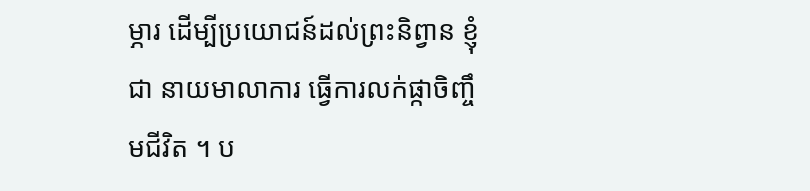ម្ភារ ដើម្បីប្រយោជន៍ដល់ព្រះនិព្វាន ខ្ញុំជា នាយមាលាការ ធ្វើការលក់ផ្កាចិញ្ចឹមជីវិត ។ ប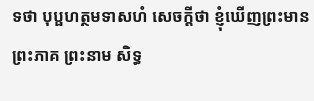ទថា បុប្ផហត្ថមទាសហំ សេចក្តីថា ខ្ញុំឃើញព្រះមានព្រះភាគ ព្រះនាម សិទ្ធ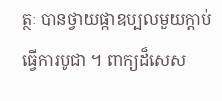ត្ថៈ បានថ្វាយផ្កាឧប្បលមួយក្តាប់ធ្វើការបូជា ។ ពាក្យដ៏សេស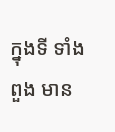ក្នុងទី ទាំងពួង មាន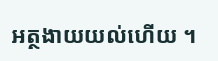អត្ថងាយយល់ហើយ ។